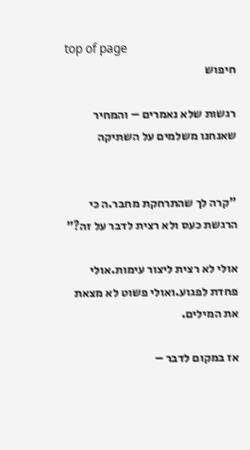top of page
חיפוש

רגשות שלא נאמרים – והמחיר שאנחנו משלמים על השתיקה


"קרה לך שהתרחקת מחבר.ה כי הרגשת כעס ולא רצית לדבר על זה?"

אולי לא רצית ליצור עימות.אולי פחדת לפגוע.ואולי פשוט לא מצאת את המילים.

אז במקום לדבר –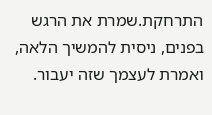התרחקת.שמרת את הרגש בפנים, ניסית להמשיך הלאה, ואמרת לעצמך שזה יעבור.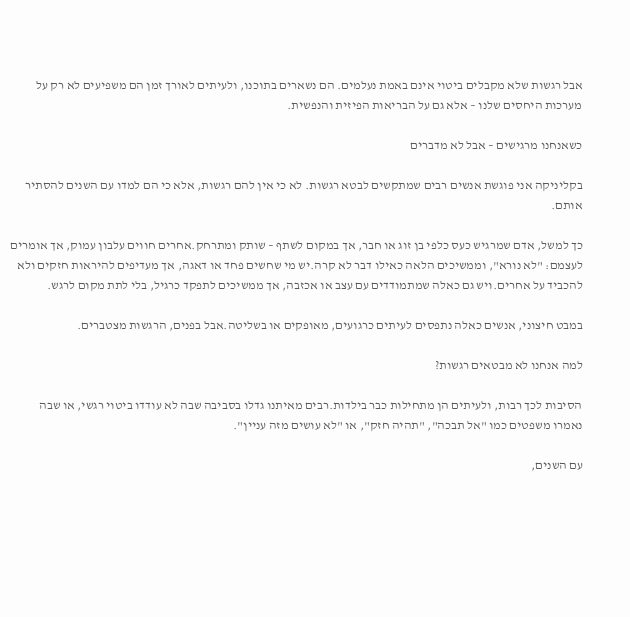אבל רגשות שלא מקבלים ביטוי אינם באמת נעלמים. הם נשארים בתוכנו, ולעיתים לאורך זמן הם משפיעים לא רק על מערכות היחסים שלנו – אלא גם על הבריאות הפיזית והנפשית.

כשאנחנו מרגישים – אבל לא מדברים

בקליניקה אני פוגשת אנשים רבים שמתקשים לבטא רגשות. לא כי אין להם רגשות, אלא כי הם למדו עם השנים להסתיר אותם.

כך למשל, אדם שמרגיש כעס כלפי בן זוג או חבר, אך במקום לשתף – שותק ומתרחק.אחרים חווים עלבון עמוק, אך אומרים לעצמם: "לא נורא", וממשיכים הלאה כאילו דבר לא קרה.יש מי שחשים פחד או דאגה, אך מעדיפים להיראות חזקים ולא להכביד על אחרים.ויש גם כאלה שמתמודדים עם עצב או אכזבה, אך ממשיכים לתפקד כרגיל, בלי לתת מקום לרגש.

במבט חיצוני, אנשים כאלה נתפסים לעיתים כרגועים, מאופקים או בשליטה.אבל בפנים, הרגשות מצטברים.

למה אנחנו לא מבטאים רגשות?

הסיבות לכך רבות, ולעיתים הן מתחילות כבר בילדות.רבים מאיתנו גדלו בסביבה שבה לא עודדו ביטוי רגשי, או שבה נאמרו משפטים כמו "אל תבכה", "תהיה חזק", או "לא עושים מזה עניין".

עם השנים,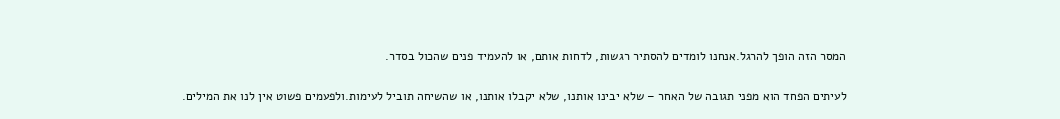המסר הזה הופך להרגל.אנחנו לומדים להסתיר רגשות, לדחות אותם, או להעמיד פנים שהכול בסדר.

לעיתים הפחד הוא מפני תגובה של האחר – שלא יבינו אותנו, שלא יקבלו אותנו, או שהשיחה תוביל לעימות.ולפעמים פשוט אין לנו את המילים.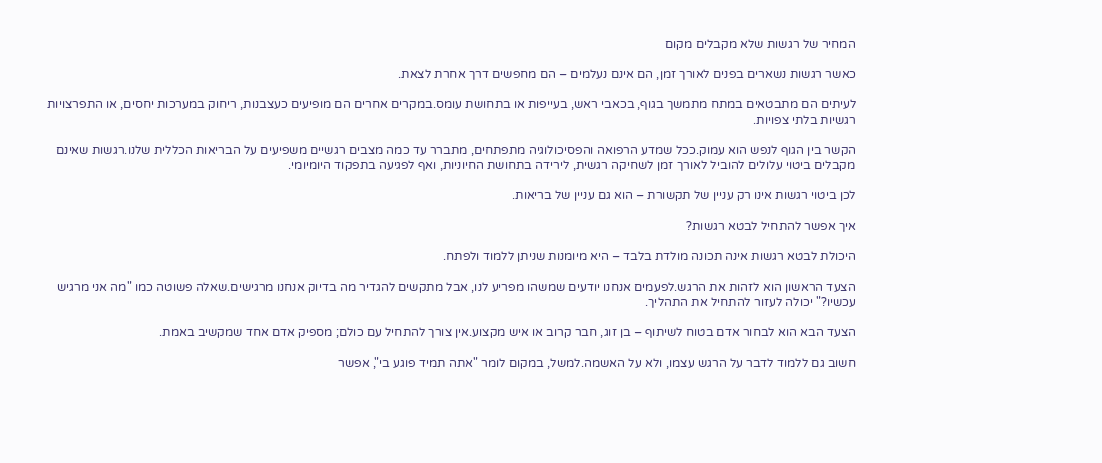המחיר של רגשות שלא מקבלים מקום

כאשר רגשות נשארים בפנים לאורך זמן, הם אינם נעלמים – הם מחפשים דרך אחרת לצאת.

לעיתים הם מתבטאים במתח מתמשך בגוף, בכאבי ראש, בעייפות או בתחושת עומס.במקרים אחרים הם מופיעים כעצבנות, ריחוק במערכות יחסים, או התפרצויות רגשיות בלתי צפויות.

הקשר בין הגוף לנפש הוא עמוק.ככל שמדע הרפואה והפסיכולוגיה מתפתחים, מתברר עד כמה מצבים רגשיים משפיעים על הבריאות הכללית שלנו.רגשות שאינם מקבלים ביטוי עלולים להוביל לאורך זמן לשחיקה רגשית, לירידה בתחושת החיוניות, ואף לפגיעה בתפקוד היומיומי.

לכן ביטוי רגשות אינו רק עניין של תקשורת – הוא גם עניין של בריאות.

איך אפשר להתחיל לבטא רגשות?

היכולת לבטא רגשות אינה תכונה מולדת בלבד – היא מיומנות שניתן ללמוד ולפתח.

הצעד הראשון הוא לזהות את הרגש.לפעמים אנחנו יודעים שמשהו מפריע לנו, אבל מתקשים להגדיר מה בדיוק אנחנו מרגישים.שאלה פשוטה כמו "מה אני מרגיש עכשיו?" יכולה לעזור להתחיל את התהליך.

הצעד הבא הוא לבחור אדם בטוח לשיתוף – בן זוג, חבר קרוב או איש מקצוע.אין צורך להתחיל עם כולם; מספיק אדם אחד שמקשיב באמת.

חשוב גם ללמוד לדבר על הרגש עצמו, ולא על האשמה.למשל, במקום לומר "אתה תמיד פוגע בי", אפשר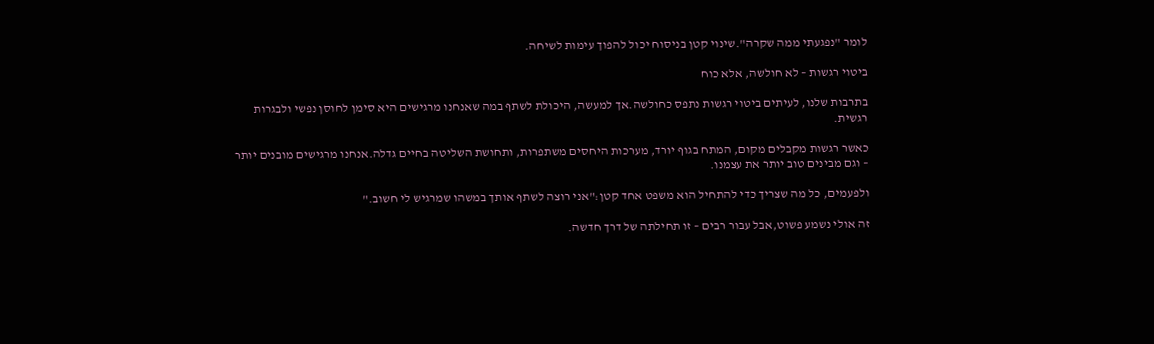לומר "נפגעתי ממה שקרה".שינוי קטן בניסוח יכול להפוך עימות לשיחה.

ביטוי רגשות – לא חולשה, אלא כוח

בתרבות שלנו, לעיתים ביטוי רגשות נתפס כחולשה.אך למעשה, היכולת לשתף במה שאנחנו מרגישים היא סימן לחוסן נפשי ולבגרות רגשית.

כאשר רגשות מקבלים מקום, המתח בגוף יורד, מערכות היחסים משתפרות, ותחושת השליטה בחיים גדלה.אנחנו מרגישים מובנים יותר – וגם מבינים טוב יותר את עצמנו.

ולפעמים, כל מה שצריך כדי להתחיל הוא משפט אחד קטן:"אני רוצה לשתף אותך במשהו שמרגיש לי חשוב."

זה אולי נשמע פשוט,אבל עבור רבים – זו תחילתה של דרך חדשה.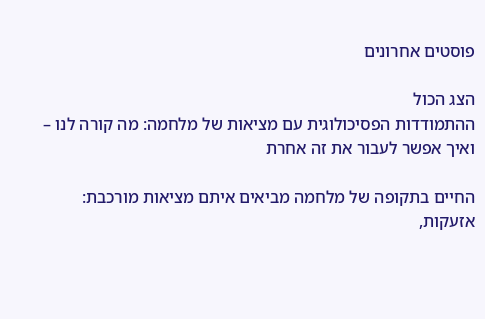פוסטים אחרונים

הצג הכול
ההתמודדות הפסיכולוגית עם מציאות של מלחמה: מה קורה לנו – ואיך אפשר לעבור את זה אחרת

החיים בתקופה של מלחמה מביאים איתם מציאות מורכבת: אזעקות,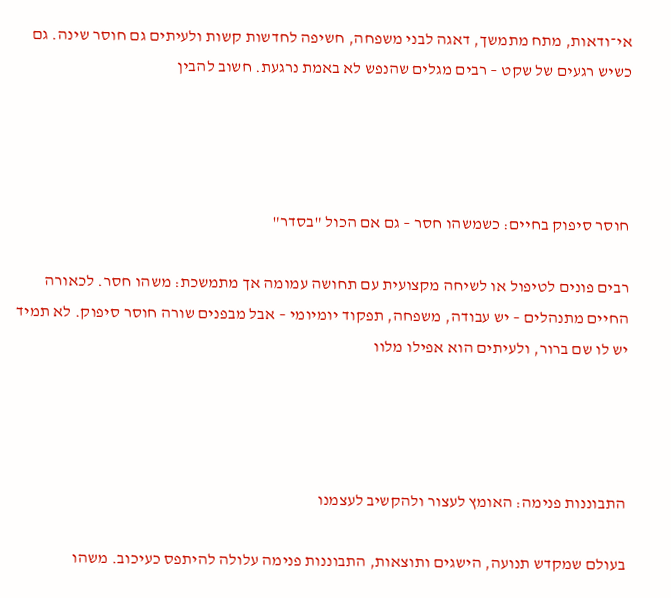אי־ודאות, מתח מתמשך, דאגה לבני משפחה, חשיפה לחדשות קשות ולעיתים גם חוסר שינה. גם כשיש רגעים של שקט – רבים מגלים שהנפש לא באמת נרגעת. חשוב להבין




חוסר סיפוק בחיים: כשמשהו חסר – גם אם הכול "בסדר"

רבים פונים לטיפול או לשיחה מקצועית עם תחושה עמומה אך מתמשכת: משהו חסר. לכאורה החיים מתנהלים – יש עבודה, משפחה, תפקוד יומיומי – אבל מבפנים שורה חוסר סיפוק. לא תמיד יש לו שם ברור, ולעיתים הוא אפילו מלוו




התבוננות פנימה: האומץ לעצור ולהקשיב לעצמנו

בעולם שמקדש תנועה, הישגים ותוצאות, התבוננות פנימה עלולה להיתפס כעיכוב. משהו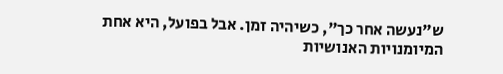ש"נעשה אחר כך", כשיהיה זמן. אבל בפועל, היא אחת המיומנויות האנושיות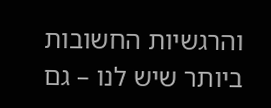והרגשיות החשובות ביותר שיש לנו – גם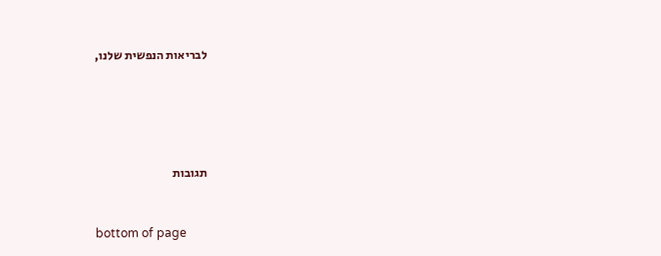לבריאות הנפשית שלנו,





תגובות


bottom of page